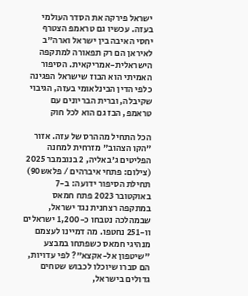ישראל פירקה את הסדר העולמי בעזה. עכשיו גם טראמפ הצטרף
יחסי האיבה בין ישראל וארה"ב לאיראן הם רק תפאורה למתקפה הישראלית-אמריקאית. הסיפור האמיתי הוא הבוז שישראל הפגינה כלפי הדין הבינלאומי בעזה, הגיבוי שקיבלה, וברית הבריונים עם טראמפ, הבז גם הוא לכל חוק

הכל התחיל מההרס של עזה. אזור "הקו הצהוב" מזרחית למחנה הפליטים ג'באליה, 2 בנובמבר 2025 (צילום: פתחי איברהים / פלאש90)
תחילת הסיפור ידועה: ב-7 באוקטובר 2023 פתח חמאס במתקפה רצחנית נגד ישראל, שבמהלכה נטבחו כ-1,200 ישראלים וו-251 נחטפו. מה דמיינו לעצמם מנהיגי חמאס כשפתחו במבצע "שיטפון אל-אקצא"? לפי עדויות, הם סברו שיוכלו לכבוש שטחים גדולים בישראל,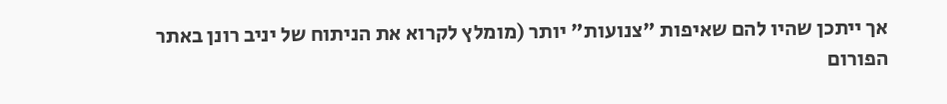אך ייתכן שהיו להם שאיפות "צנועות" יותר (מומלץ לקרוא את הניתוח של יניב רונן באתר הפורום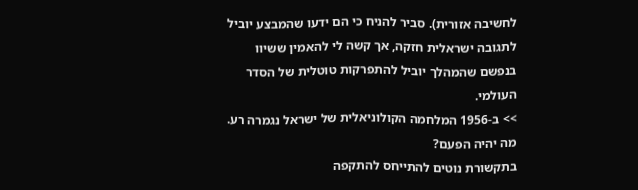לחשיבה אזורית). סביר להניח כי הם ידעו שהמבצע יוביל לתגובה ישראלית חזקה, אך קשה לי להאמין ששיוו בנפשם שהמהלך יוביל להתפרקות טוטלית של הסדר העולמי.
>> ב-1956 המלחמה הקולוניאלית של ישראל נגמרה רע. מה יהיה הפעם?
בתקשורת נוטים להתייחס להתקפה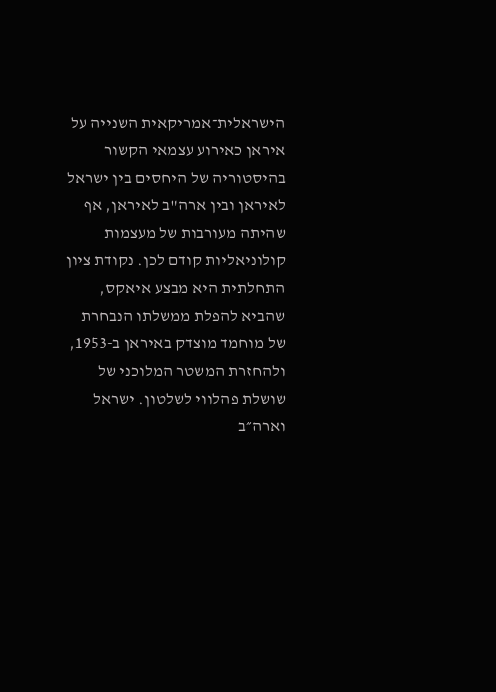הישראלית־אמריקאית השנייה על איראן כאירוע עצמאי הקשור בהיסטוריה של היחסים בין ישראל לאיראן ובין ארה"ב לאיראן, אף שהיתה מעורבות של מעצמות קולוניאליות קודם לכן. נקודת ציון התחלתית היא מבצע איאקס, שהביא להפלת ממשלתו הנבחרת של מוחמד מוצדק באיראן ב-1953, ולהחזרת המשטר המלוכני של שושלת פהלווי לשלטון. ישראל וארה״ב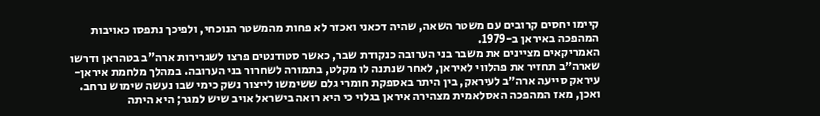קיימו יחסים קרובים עם משטר השאה, שהיה דכאני ואכזר לא פחות מהמשטר הנוכחי, ולפיכך נתפסו כאויבות המהפכה באיראן ב-1979.
האמריקאים מציינים את משבר בני הערובה כנקודת שבר, כאשר סטודנטים פרצו לשגרירות ארה"ב בטהראן ודרשו שארה״ב תחזיר את פהלווי לאיראן, לאחר שנתנה לו מקלט, בתמורה לשחרור בני הערובה. במהלך מלחמת איראן-עיראק סייעה ארה״ב לעיראק, בין היתר באספקת חומרי גלם ששימשו לייצור נשק כימי שבו נעשה שימוש נרחב. ואכן, מאז המהפכה האסלאמית מצהירה איראן בגלוי כי היא רואה בישראל אויב שיש למגר; היא היתה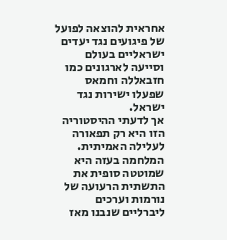אחראית להוצאה לפועל של פיגועים נגד יעדים ישראליים בעולם וסייעה לארגונים כמו חזבאללה וחמאס שפעלו ישירות נגד ישראל.
אך לדעתי ההיסטוריה הזו היא רק תפאורה לעלילה האמיתית.
המלחמה בעזה היא שמוטטה סופית את התשתית הרעועה של נורמות וערכים ליברליים שנבנו מאז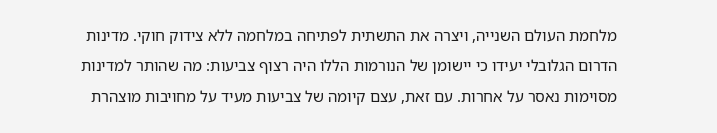מלחמת העולם השנייה, ויצרה את התשתית לפתיחה במלחמה ללא צידוק חוקי. מדינות הדרום הגלובלי יעידו כי יישומן של הנורמות הללו היה רצוף צביעות: מה שהותר למדינות מסוימות נאסר על אחרות. עם זאת, עצם קיומה של צביעות מעיד על מחויבות מוצהרת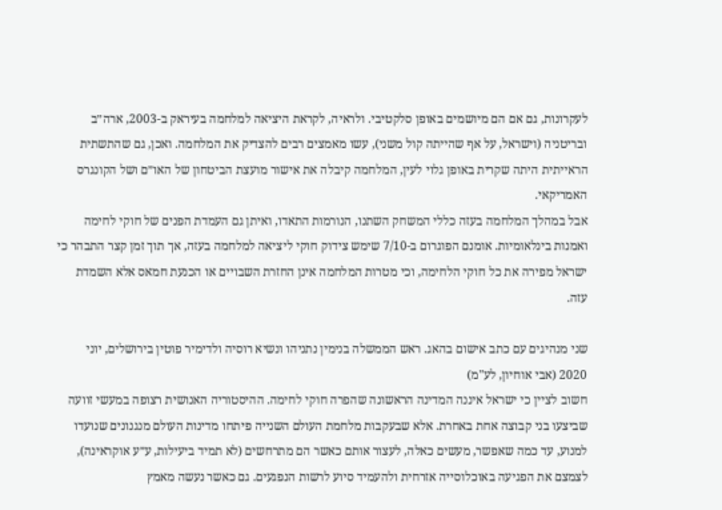לעקרונות, גם אם הם מיושמים באופן סלקטיבי. ולראיה, לקראת היציאה למלחמה בעיראק ב-2003, ארה״ב ובריטניה (וישראל, על אף שהייתה קול משני), עשו מאמצים רבים להצדיק את המלחמה. ואכן, גם שהתשתית הראייתית היתה שקרית באופן גלוי לעין, המלחמה קיבלה את אישור מועצת הביטחון של האו״ם ושל הקונגרס האמריקאי.
אבל במהלך המלחמה בעזה כללי המשחק השתנו, הנורמות התאדו, ואיתן גם העמדת הפנים של חוקי לחימה ואמנות בינלאומיות. אומנם הפוגרום ב-7/10 שימש צידוק חוקי ליציאה למלחמה בעזה, אך תוך זמן קצר התבהר כי ישראל מפירה את כל חוקי הלחימה, וכי מטרות המלחמה אינן החזרת השבויים או הכנעת חמאס אלא השמדת עזה.

שני מנהיגים עם כתב אישום בהאג. ראש הממשלה בנימין נתניהו ונשיא רוסיה ולדימיר פוטין בירושלים, יוני 2020 (אבי אוחיון, לע"מ)
חשוב לציין כי ישראל איננה המדינה הראשונה שהפרה חוקי לחימה. ההיסטוריה האנושית רצופה במעשי זוועה שביצעו בני קבוצה אחת באחרת. אלא שבעקבות מלחמת העולם השנייה פיתחו מדינות העולם מנגנונים שנועדו למנוע, עד כמה שאפשר, מעשים כאלה, לעצור אותם כאשר הם מתרחשים (לא תמיד ביעילות, ע״ע אוקראינה), לצמצם את הפגיעה באוכלוסייה אזרחית ולהעמיד סיוע לרשות הנפגעים. גם כאשר נעשה מאמץ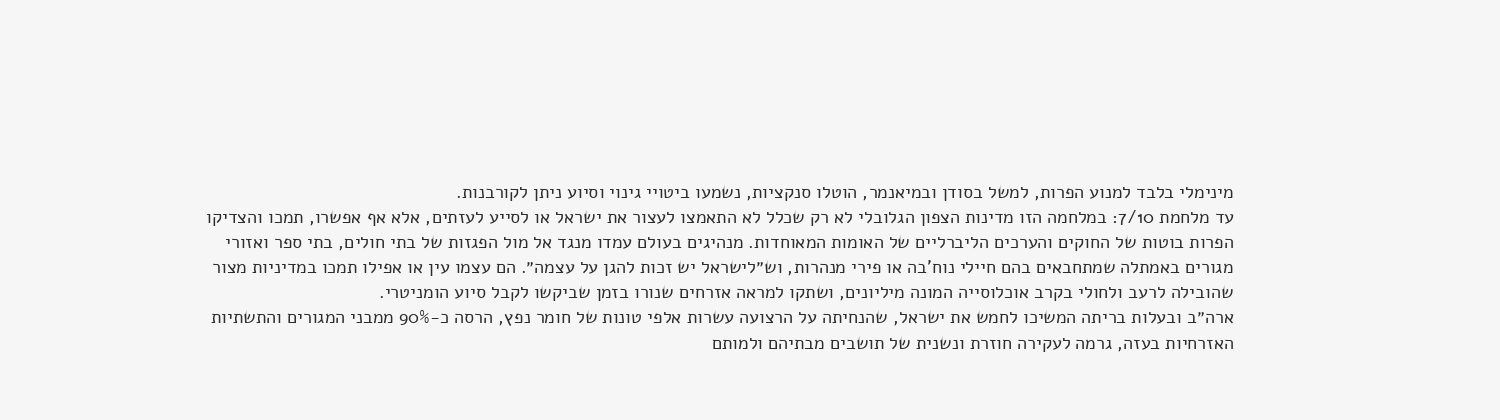מינימלי בלבד למנוע הפרות, למשל בסודן ובמיאנמר, הוטלו סנקציות, נשמעו ביטויי גינוי וסיוע ניתן לקורבנות.
עד מלחמת 7/10: במלחמה הזו מדינות הצפון הגלובלי לא רק שכלל לא התאמצו לעצור את ישראל או לסייע לעזתים, אלא אף אפשרו, תמכו והצדיקו הפרות בוטות של החוקים והערכים הליברליים של האומות המאוחדות. מנהיגים בעולם עמדו מנגד אל מול הפגזות של בתי חולים, בתי ספר ואזורי מגורים באמתלה שמתחבאים בהם חיילי נוח'בה או פירי מנהרות, וש״לישראל יש זכות להגן על עצמה״. הם עצמו עין או אפילו תמכו במדיניות מצור שהובילה לרעב ולחולי בקרב אוכלוסייה המונה מיליונים, ושתקו למראה אזרחים שנורו בזמן שביקשו לקבל סיוע הומניטרי.
ארה״ב ובעלות בריתה המשיכו לחמש את ישראל, שהנחיתה על הרצועה עשרות אלפי טונות של חומר נפץ, הרסה כ-90% ממבני המגורים והתשתיות האזרחיות בעזה, גרמה לעקירה חוזרת ונשנית של תושבים מבתיהם ולמותם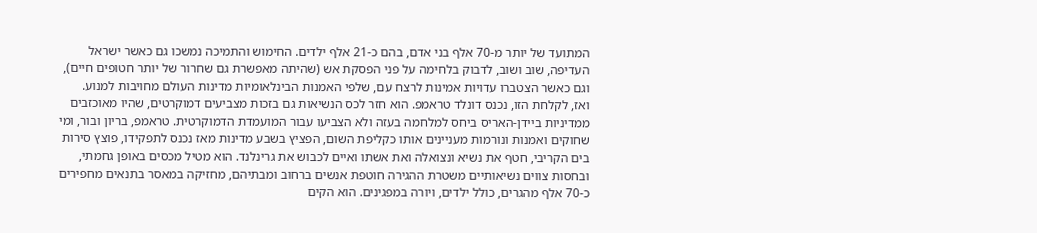המתועד של יותר מ-70 אלף בני אדם, בהם כ-21 אלף ילדים. החימוש והתמיכה נמשכו גם כאשר ישראל העדיפה, שוב ושוב, לדבוק בלחימה על פני הפסקת אש (שהיתה מאפשרת גם שחרור של יותר חטופים חיים), וגם כאשר הצטברו עדויות אמינות לרצח עם, שלפי האמנות הבינלאומיות מדינות העולם מחויבות למנוע.
ואז, לקלחת הזו, נכנס דונלד טראמפ. הוא חזר לכס הנשיאות גם בזכות מצביעים דמוקרטים, שהיו מאוכזבים ממדיניות ביידן-האריס ביחס למלחמה בעזה ולא הצביעו עבור המועמדת הדמוקרטית. טראמפ, בריון ובור, ומי שחוקים ואמנות ונורמות מעניינים אותו כקליפת השום, הפציץ בשבע מדינות מאז נכנס לתפקידו, פוצץ סירות בים הקריבי, חטף את נשיא ונצואלה ואת אשתו ואיים לכבוש את גרינלנד. הוא מטיל מכסים באופן גחמתי, ובחסות צווים נשיאותיים משטרת ההגירה חוטפת אנשים ברחוב ומבתיהם, מחזיקה במאסר בתנאים מחפירים כ-70 אלף מהגרים, כולל ילדים, ויורה במפגינים. הוא הקים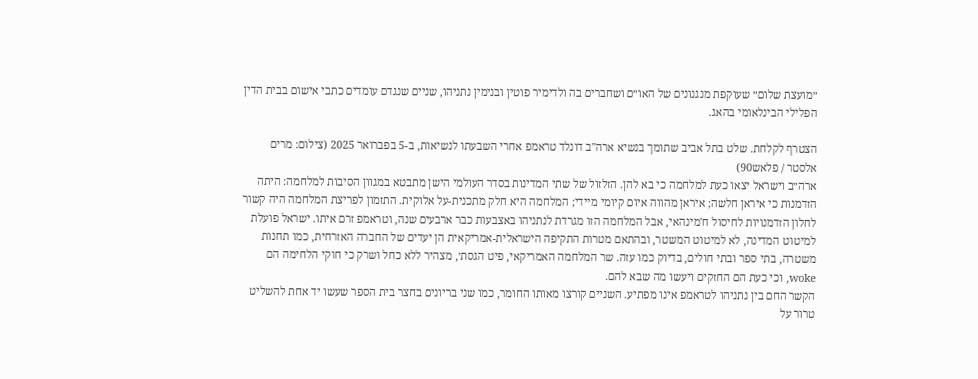״מועצת שלום״ שעוקפת מנגנונים של האו״ם ושחברים בה ולדימיר פוטין ובנימין נתניהו, שניים שנגדם עומדים כתבי אישום בבית הדין הפלילי הבינלאומי בהאג.

הצטרף לקלחת. שלט בתל אביב שתומך בנשיא ארה"ב דונלד טראמפ אחרי השבעתו לנשיאות, ב-5 בפברואר 2025 (צילום: מרים אלסטר / פלאש90)
ארה״ב וישראל יצאו כעת למלחמה כי בא להן. הזלזול של שתי המדינות בסדר העולמי הישן מתבטא במגוון הסיבות למלחמה: היתה הזדמנות כי איראן חלשה; איראן מהווה איום קיומי מיידי; המלחמה היא חלק מתכנית-על אלוקית. התזמון לפריצת המלחמה היה קשור לחלון הזדמנויות לחיסול ח'מינהאי, אבל המלחמה הזו מגרדת לנתניהו באצבעות כבר ארבעים שנה, וטראמפ זרם איתו. ישראל פועלת למיטוט המדינה, לא למיטוט המשטר, ובהתאם מטרות התקיפה הישראלית-אמריקאית הן יעדים של החברה האזרחית, כמו תחנות משטרה, בתי ספר ובתי חולים, בדיוק כמו עזה. שר המלחמה האמריקאי, פיט הגסת׳, מצהיר ללא כחל ושרק כי חוקי הלחימה הם woke, וכי כעת הם החזקים ויעשו מה שבא להם.
הקשר החם בין נתניהו לטראמפ אינו מפתיע. השניים קורצו מאותו החומר, כמו שני בריונים בחצר בית הספר שעשו יד אחת להשליט טרור על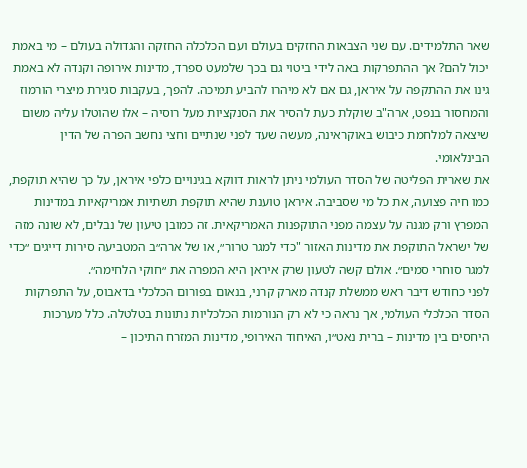שאר התלמידים. עם שני הצבאות החזקים בעולם ועם הכלכלה החזקה והגדולה בעולם – מי באמת יכול להם? אך ההתפרקות באה לידי ביטוי גם בכך שלמעט ספרד, מדינות אירופה וקנדה לא באמת גינו את ההתקפה על איראן, גם אם לא מיהרו להביע תמיכה. להפך, בעקבות סגירת מיצרי הורמוז והמחסור בנפט, ארה"ב שוקלת כעת להסיר את הסנקציות מעל רוסיה – אלו שהוטלו עליה משום שיצאה למלחמת כיבוש באוקראינה, מעשה שעד לפני שנתיים וחצי נחשב הפרה של הדין הבינלאומי.
את שארית הפליטה של הסדר העולמי ניתן לראות דווקא בגינויים כלפי איראן, על כך שהיא תוקפת, כמו חיה פצועה, את כל מי שסביבה. איראן טוענת שהיא תוקפת תשתיות אמריקאיות במדינות המפרץ ורק מגנה על עצמה מפני התוקפנות האמריקאית. זה כמובן טיעון של נבלים, לא שונה מזה של ישראל התוקפת את מדינות האזור "כדי למגר טרור״, או של ארה״ב המטביעה סירות דייגים ״כדי למגר סוחרי סמים״. אולם קשה לטעון שרק איראן היא המפרה את ״חוקי הלחימה״.
לפני כחודש דיבר ראש ממשלת קנדה מארק קרני, בנאום בפורום הכלכלי בדאבוס, על התפרקות הסדר הכלכלי העולמי, אך נראה כי לא רק הנורמות הכלכליות נתונות בטלטלה. כלל מערכות היחסים בין מדינות – ברית נאט״ו, האיחוד האירופי, מדינות המזרח התיכון –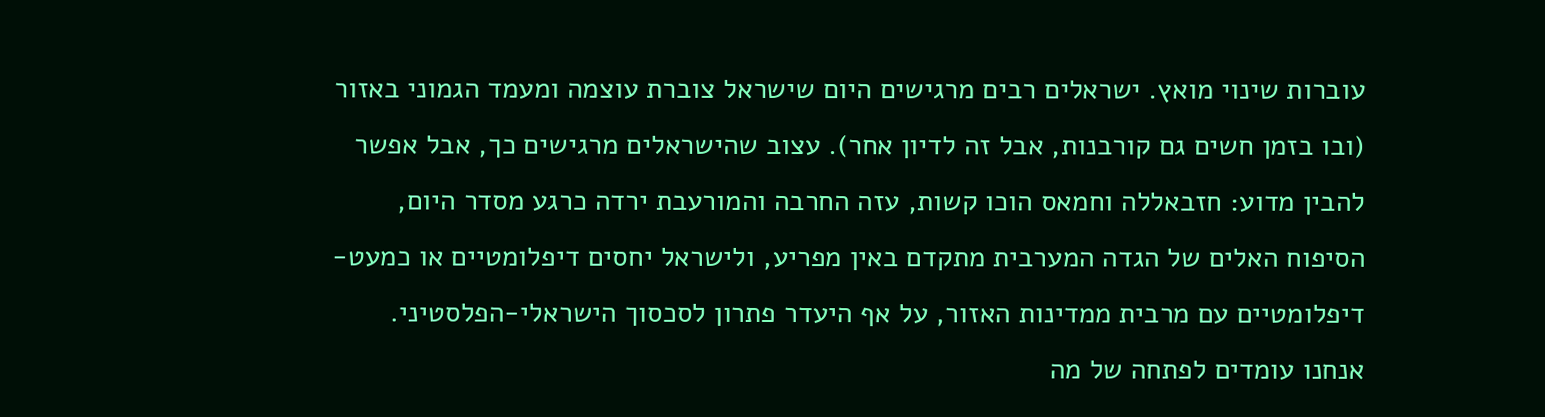עוברות שינוי מואץ. ישראלים רבים מרגישים היום שישראל צוברת עוצמה ומעמד הגמוני באזור (ובו בזמן חשים גם קורבנות, אבל זה לדיון אחר). עצוב שהישראלים מרגישים כך, אבל אפשר להבין מדוע: חזבאללה וחמאס הוכו קשות, עזה החרבה והמורעבת ירדה כרגע מסדר היום, הסיפוח האלים של הגדה המערבית מתקדם באין מפריע, ולישראל יחסים דיפלומטיים או כמעט-דיפלומטיים עם מרבית ממדינות האזור, על אף היעדר פתרון לסכסוך הישראלי-הפלסטיני.
אנחנו עומדים לפתחה של מה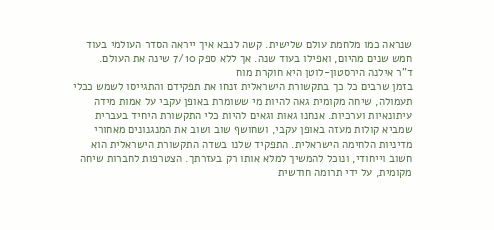שנראה כמו מלחמת עולם שלישית. קשה לנבא איך ייראה הסדר העולמי בעוד חמש שנים מהיום, ואפילו בעוד שנה. אך ללא ספק 7/10 שינה את העולם.
ד"ר אילנה הירסטון-לוטן היא חוקרת מוח
בזמן שרבים כל כך בתקשורת הישראלית זנחו את תפקידם והתגייסו לשמש ככלי תעמולה, שיחה מקומית גאה להיות מי ששומרת באופן עקבי על אמות מידה עיתונאיות וערכיות. אנחנו גאות וגאים להיות כלי התקשורת היחיד בעברית שמביא קולות מעזה באופן עקבי, ושחושף שוב ושוב את המנגנונים מאחורי מדיניות הלחימה הישראלית. התפקיד שלנו בשדה התקשורת הישראלית הוא חשוב וייחודי, ונוכל להמשיך למלא אותו רק בעזרתך. הצטרפות לחברות שיחה מקומית, על ידי תרומה חודשית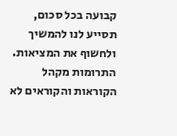קבועה בכל סכום, תסייע לנו להמשיך ולחשוף את המציאות. התרומות מקהל הקוראות והקוראים לא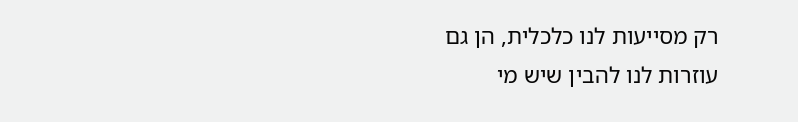רק מסייעות לנו כלכלית, הן גם עוזרות לנו להבין שיש מי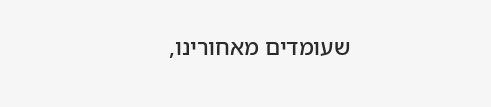שעומדים מאחורינו,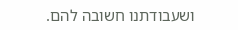ושעבודתנו חשובה להם.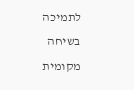לתמיכה בשיחה מקומית